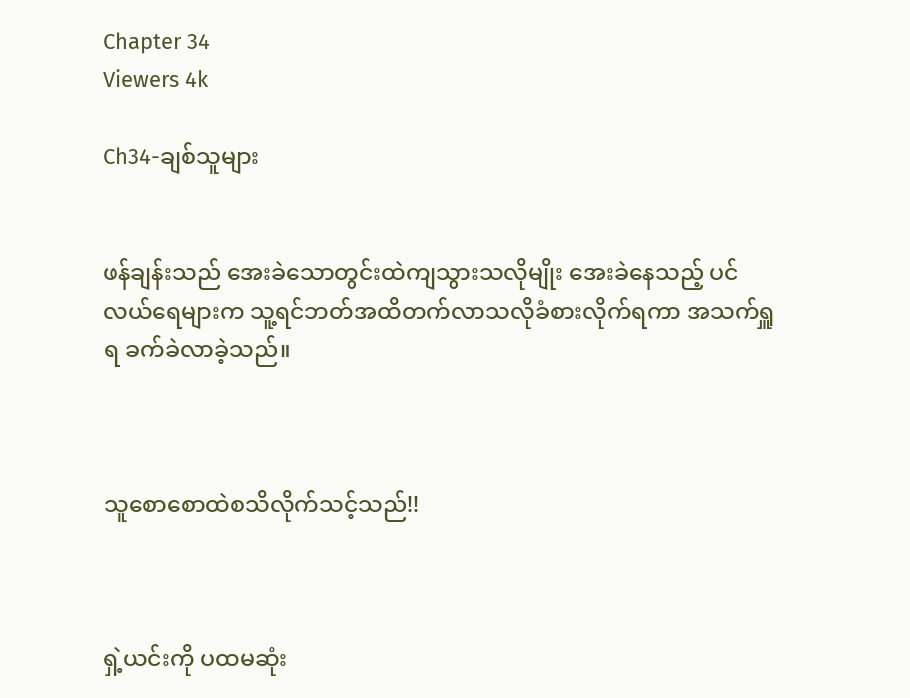Chapter 34
Viewers 4k

Ch34-ချစ်သူများ


ဖန်ချန်းသည် အေးခဲသောတွင်းထဲကျသွားသလိုမျိုး အေးခဲနေသည့် ပင်လယ်ရေများက သူ့ရင်ဘတ်အထိတက်လာသလိုခံစားလိုက်ရကာ အသက်ရှူရ ခက်ခဲလာခဲ့သည်။



သူစောစောထဲစသိလိုက်သင့်သည်!!



ရှဲ့ယင်းကို ပထမဆုံး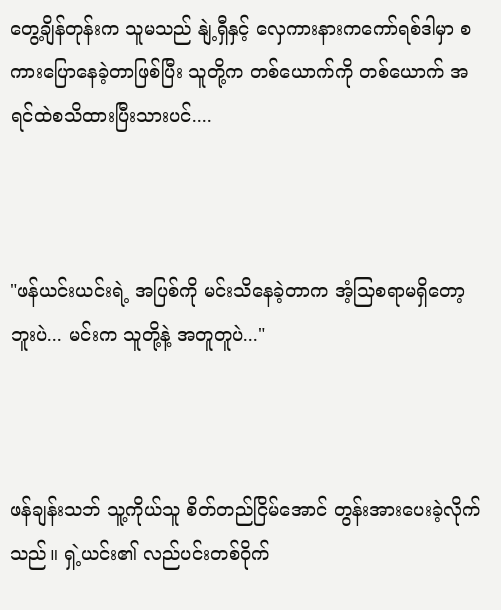တွေ့ချိန်တုန်းက သူမသည် နျဲ့ရှီနှင့် လှေကားနားကကော်ရစ်ဒါမှာ စကားပြောနေခဲ့တာဖြစ်ပြီး သူတို့က တစ်ယောက်ကို တစ်ယောက် အရင်ထဲစသိထားပြီးသားပင်....



"ဖန်ယင်းယင်းရဲ့ အပြစ်ကို မင်းသိနေခဲ့တာက အံ့သြစရာမရှိတော့ဘူးပဲ... မင်းက သူတို့နဲ့ အတူတူပဲ..."



ဖန်ချန်းသဘ် သူ့ကိုယ်သူ စိတ်တည်ငြိမ်အောင် တွန်းအားပေးခဲ့လိုက်သည်။ ရှဲ့ယင်း၏ လည်ပင်းတစ်ဝိုက်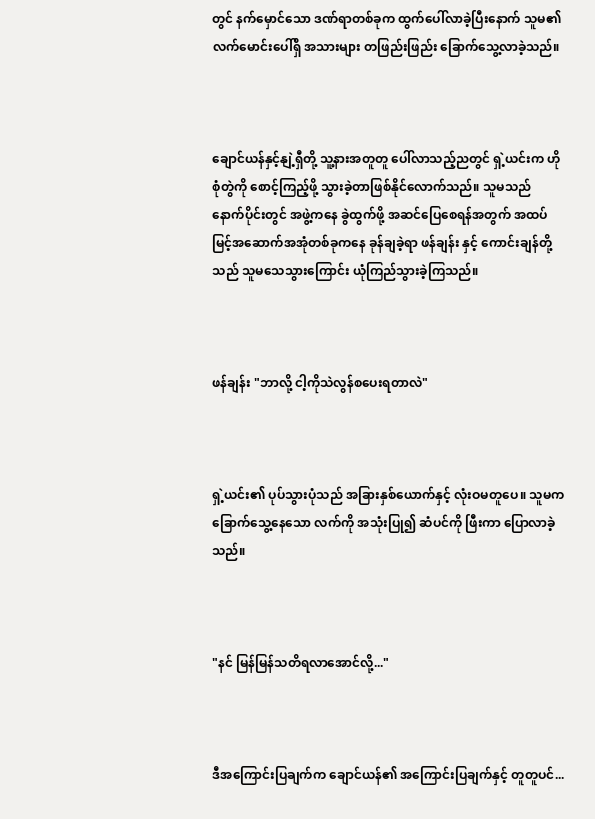တွင် နက်မှောင်သော ဒဏ်ရာတစ်ခုက ထွက်ပေါ်လာခဲ့ပြီးနောက် သူမ၏ လက်မောင်းပေါ်ရှိ အသားများ တဖြည်းဖြည်း ခြောက်သွေ့လာခဲ့သည်။



ချောင်ယန်နှင့်နျဲ့ရှီတို့ သူ့နားအတူတူ ပေါ်လာသည့်ညတွင် ရှဲ့ယင်းက ဟိုစုံတွဲကို စောင့်ကြည့်ဖို့ သွားခဲ့တာဖြစ်နိုင်လောက်သည်။ သူမသည် နောက်ပိုင်းတွင် အဖွဲ့ကနေ ခွဲထွက်ဖို့ အဆင်ပြေစေရန်အတွက် အထပ်မြင့်အဆောက်အအုံတစ်ခုကနေ ခုန်ချခဲ့ရာ ဖန်ချန်း နှင့် ကောင်းချန်တို့သည် သူမသေသွားကြောင်း ယုံကြည်သွားခဲ့ကြသည်။



ဖန်ချန်း "ဘာလို့ ငါ့ကိုသဲလွန်စပေးရတာလဲ"



ရှဲ့ယင်း၏ ပုပ်သွားပုံသည် အခြားနှစ်ယောက်နှင့် လုံးဝမတူပေ။ သူမက ခြောက်သွေ့နေသော လက်ကို အသုံးပြု၍ ဆံပင်ကို ဖြီးကာ ပြောလာခဲ့သည်။



"နင် မြန်မြန်သတိရလာအောင်လို့..."



ဒီအကြောင်းပြချက်က ချောင်ယန်၏ အကြောင်းပြချက်နှင့် တူတူပင်...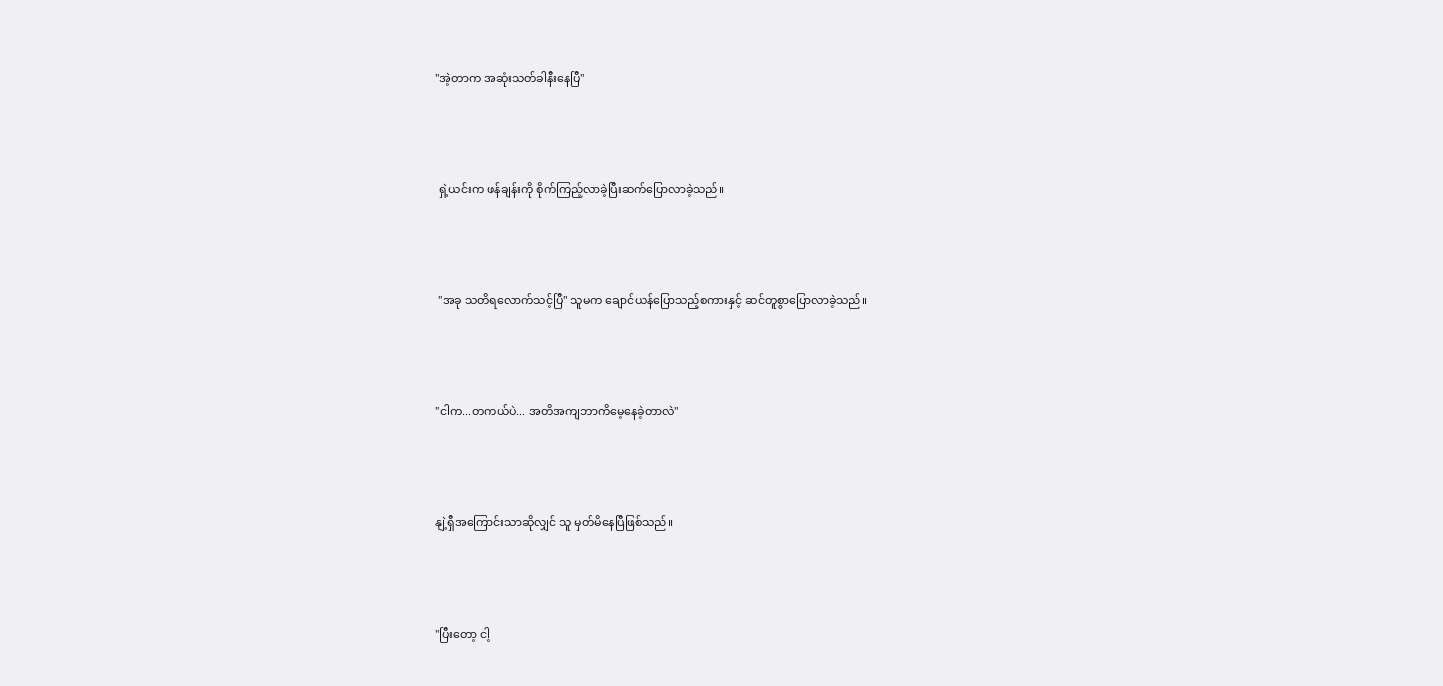"အဲ့တာက အဆုံးသတ်ခါနီးနေပြီ"



 ရှဲ့ယင်းက ဖန်ချန်းကို စိုက်ကြည့်လာခဲ့ပြီးဆက်ပြောလာခဲ့သည်။



 "အခု သတိရလောက်သင့်ပြီ" သူမက ချောင်ယန်ပြောသည့်စကားနှင့် ဆင်တူစွာပြောလာခဲ့သည်။



"ငါက...တကယ်ပဲ... အတိအကျဘာကိမေ့နေခဲ့တာလဲ"



နျဲ့ရှီအကြောင်းသာဆိုလျှင် သူ မှတ်မိနေပြီဖြစ်သည်။



"ပြီးတော့ ငါ့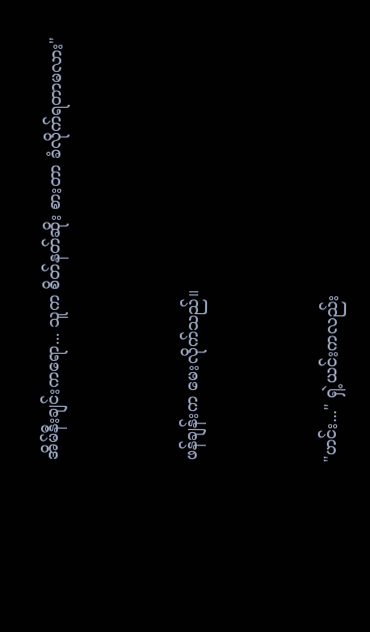အိမ်နီးချင်းကရော... သူက စိတ်နတ်ဆိုး စားတာ ခံလိုက်ရတာမလား"



ဖန်ချန်းက မေးလိုက်သည်။



"ဟင်း..." ရှဲ့ယင်းကလည်း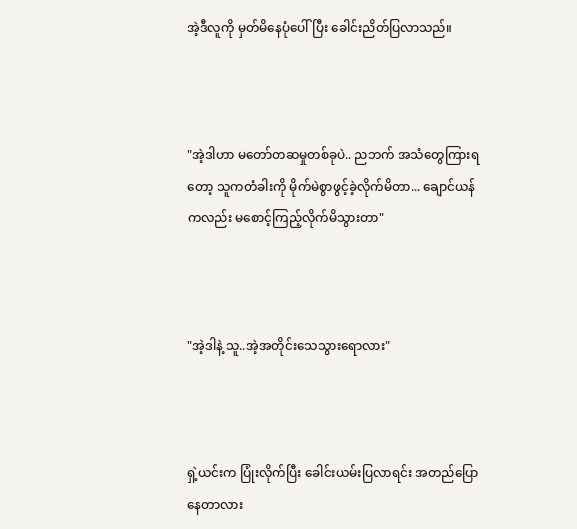အဲ့ဒီလူကို မှတ်မိနေပုံပေါ်ပြီး ခေါင်းညိတ်ပြလာသည်။



"အဲ့ဒါဟာ မတော်တဆမှုတစ်ခုပဲ.. ညဘက် အသံတွေကြားရတော့ သူကတံခါးကို မိုက်မဲစွာဖွင့်ခဲ့လိုက်မိတာ... ချောင်ယန်ကလည်း မစောင့်ကြည့်လိုက်မိသွားတာ"



"အဲ့ဒါနဲ့ သူ..အဲ့အတိုင်းသေသွားရောလား"



ရှဲ့ယင်းက ပြုံးလိုက်ပြီး ခေါင်းယမ်းပြလာရင်း အတည်ပြောနေတာလား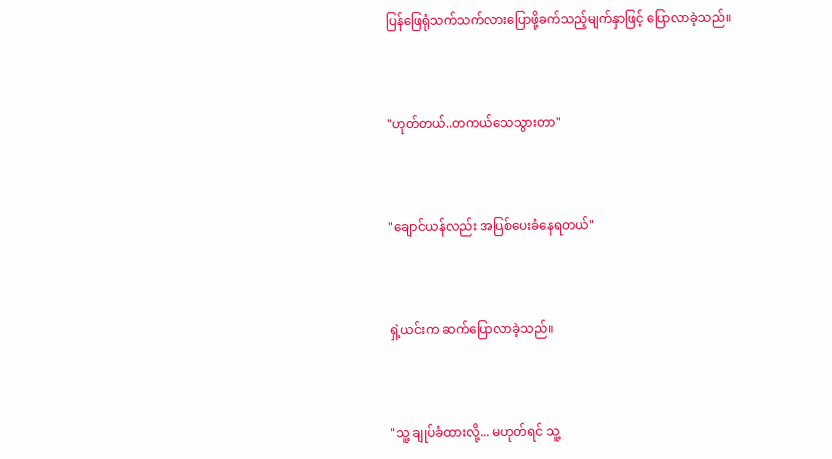ပြန်ဖြေရုံသက်သက်လားပြောဖို့ခက်သည့်မျက်နှာဖြင့် ပြောလာခဲ့သည်။



"ဟုတ်တယ်..တကယ်သေသွားတာ"



"ချောင်ယန်လည်း အပြစ်ပေးခံနေရတယ်"



ရှဲ့ယင်းက ဆက်ပြောလာခဲ့သည်။



"သူ့ ချုပ်ခံထားလို့... မဟုတ်ရင် သူ့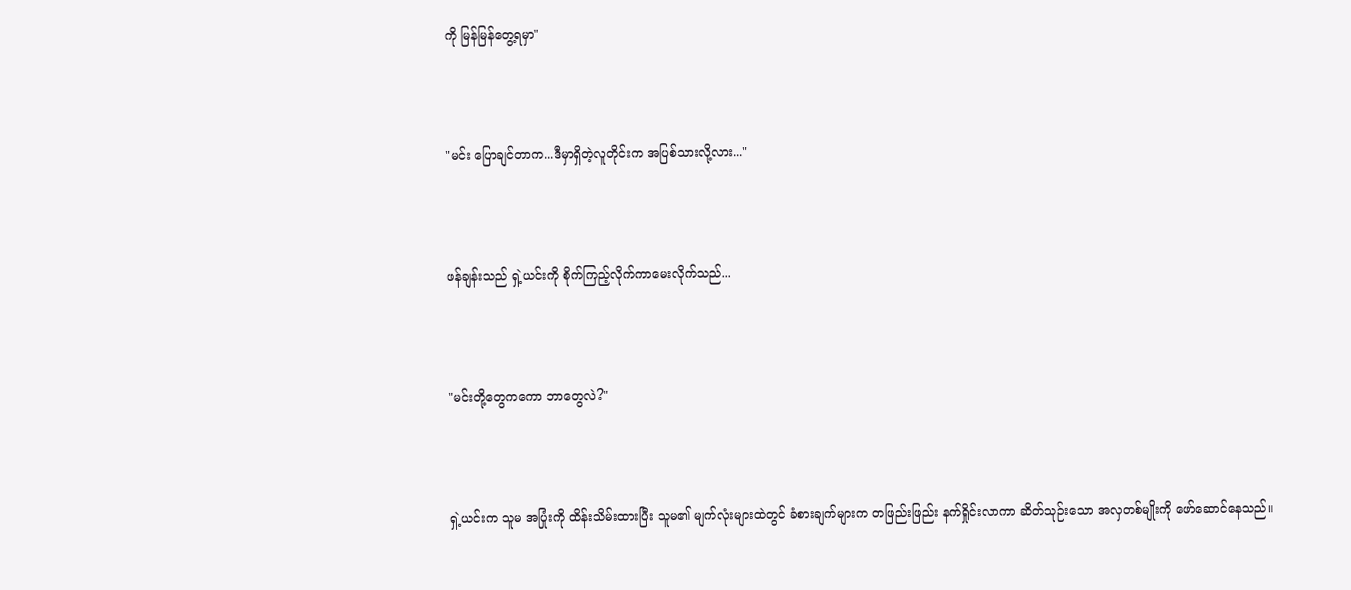ကို မြန်မြန်တွေ့ရမှာ"



"မင်း ပြောချင်တာက...ဒီမှာရှိတဲ့လူတိုင်းက အပြစ်သားလို့လား..."



ဖန်ချန်းသည် ရှဲ့ယင်းကို စိုက်ကြည့်လိုက်ကာမေးလိုက်သည်...



"မင်းတို့တွေကကော ဘာတွေလဲ?"



ရှဲ့ယင်းက သူမ အပြုံးကို ထိန်းသိမ်းထားပြီး သူမ၏ မျက်လုံးများထဲတွင် ခံစားချက်များက တဖြည်းဖြည်း နက်ရှိုင်းလာကာ ဆိတ်သုဉ်းသော အလှတစ်မျိုးကို ဖော်ဆောင်နေသည်။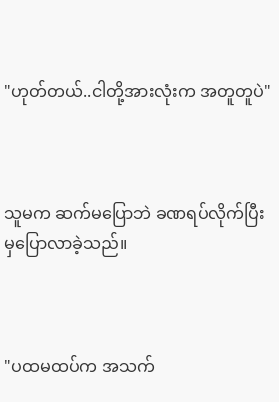"ဟုတ်တယ်..ငါတို့အားလုံးက အတူတူပဲ"



သူမက ဆက်မပြောဘဲ ခဏရပ်လိုက်ပြီးမှပြောလာခဲ့သည်။



"ပထမထပ်က အသက်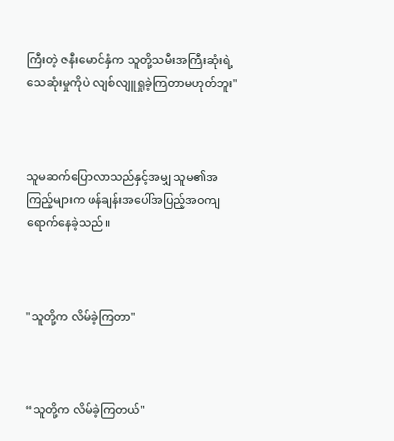ကြီးတဲ့ ဇနီးမောင်နှံက သူတို့သမီးအကြီးဆုံးရဲ့ သေဆုံးမှုကိုပဲ လျစ်လျူရှုခဲ့ကြတာမဟုတ်ဘူး"



သူမဆက်ပြောလာသည်နှင့်အမျှ သူမ၏အကြည့်များက ဖန်ချန်းအပေါ်အပြည့်အဝကျရောက်နေခဲ့သည်။



"သူတို့က လိမ်ခဲ့ကြတာ"



“သူတို့က လိမ်ခဲ့ကြတယ်"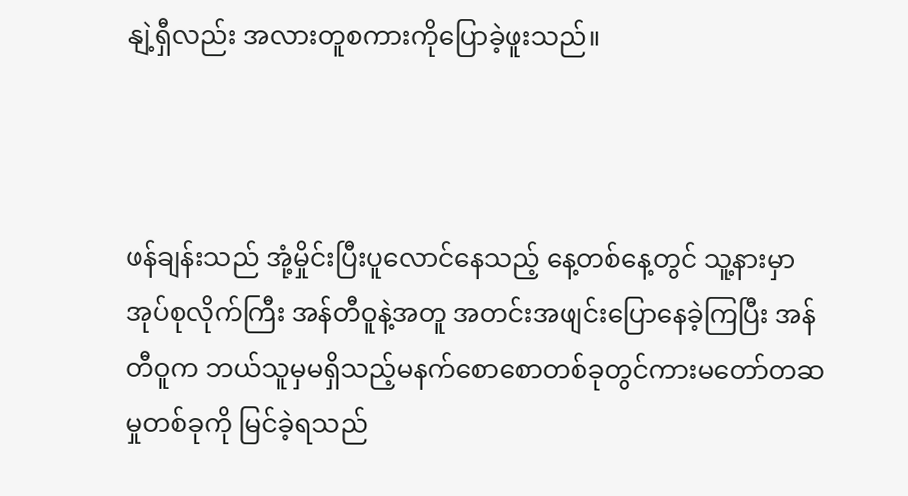နျဲ့ရှီလည်း အလားတူစကားကိုပြောခဲ့ဖူးသည်။



ဖန်ချန်းသည် အုံ့မှိုင်းပြီးပူလောင်နေသည့် နေ့တစ်နေ့တွင် သူ့နားမှာအုပ်စုလိုက်ကြီး အန်တီဝူနဲ့အတူ အတင်းအဖျင်းပြောနေခဲ့ကြပြီး အန်တီဝူက ဘယ်သူမှမရှိသည့်မနက်စောစောတစ်ခုတွင်ကားမတော်တဆမှုတစ်ခုကို မြင်ခဲ့ရသည်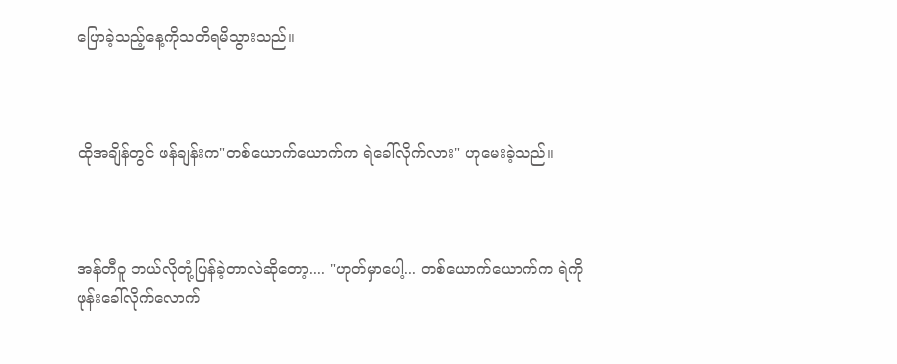ပြောခဲ့သည့်နေ့ကိုသတိရမိသွားသည်။



ထိုအချိန်တွင် ဖန်ချန်းက"တစ်ယောက်ယောက်က ရဲခေါ်လိုက်လား" ဟုမေးခဲ့သည်။



အန်တီဝူ ဘယ်လိုတုံ့ပြန်ခဲ့တာလဲဆိုတော့.... "ဟုတ်မှာပေါ့... တစ်ယောက်ယောက်က ရဲကိုဖုန်းခေါ်လိုက်လောက်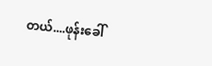တယ်....ဖုန်းခေါ်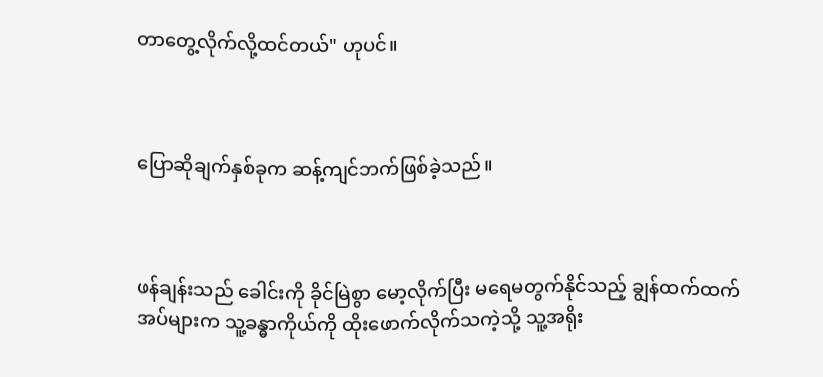တာတွေ့လိုက်လို့ထင်တယ်" ဟုပင်။



ပြောဆိုချက်နှစ်ခုက ဆန့်ကျင်ဘက်ဖြစ်ခဲ့သည်။



ဖန်ချန်းသည် ခေါင်းကို ခိုင်မြဲစွာ မော့လိုက်ပြီး မရေမတွက်နိုင်သည့် ချွန်ထက်ထက် အပ်များက သူ့ခန္ဓာကိုယ်ကို ထိုးဖောက်လိုက်သကဲ့သို့ သူ့အရိုး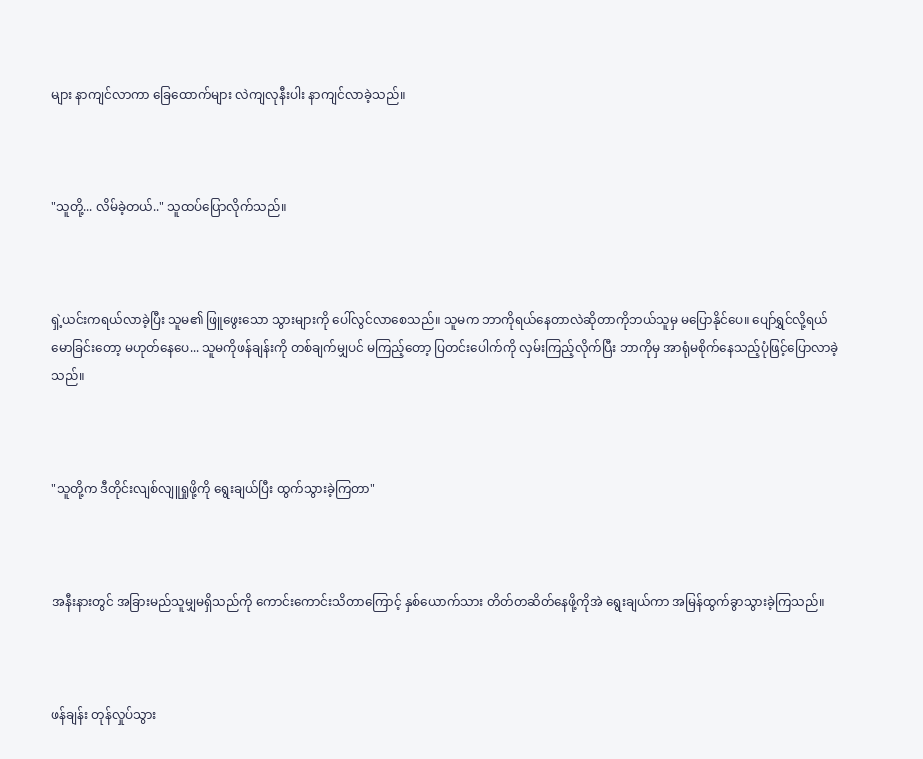များ နာကျင်လာကာ ခြေထောက်များ လဲကျလုနီးပါး နာကျင်လာခဲ့သည်။



"သူတို့... လိမ်ခဲ့တယ်.." သူထပ်ပြောလိုက်သည်။



ရှဲ့ယင်းကရယ်လာခဲ့ပြီး သူမ၏ ဖြူဖွေးသော သွားများကို ပေါ်လွင်လာစေသည်။ သူမက ဘာကိုရယ်နေတာလဲဆိုတာကိုဘယ်သူမှ မပြောနိုင်ပေ။ ပျော်ရွှင်လို့ရယ်မောခြင်းတော့ မဟုတ်နေပေ... သူမကိုဖန်ချန်းကို တစ်ချက်မျှပင် မကြည့်တော့ ပြတင်းပေါက်ကို လှမ်းကြည့်လိုက်ပြီး ဘာကိုမှ အာရုံမစိုက်နေသည့်ပုံဖြင့်ပြောလာခဲ့သည်။



"သူတို့က ဒီတိုင်းလျစ်လျူရှုဖို့ကို ရွေးချယ်ပြီး ထွက်သွားခဲ့ကြတာ"



အနီးနားတွင် အခြားမည်သူမျှမရှိသည်ကို ကောင်းကောင်းသိတာကြောင့် နှစ်ယောက်သား တိတ်တဆိတ်နေဖို့ကိုအဲ ရွေးချယ်ကာ အမြန်ထွက်ခွာသွားခဲ့ကြသည်။



ဖန်ချန်း တုန်လှုပ်သွား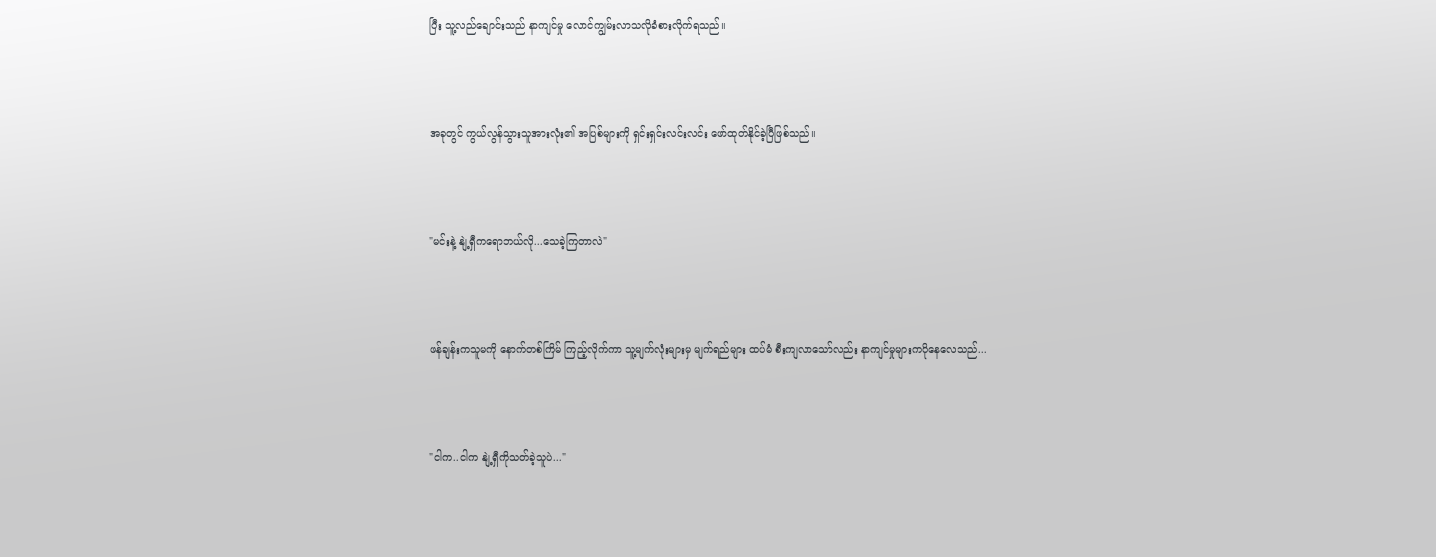ပြီး သူ့လည်ချောင်းသည် နာကျင်မှု လောင်ကျွမ်းလာသလိုခံစားလိုက်ရသည်။



အခုတွင် ကွယ်လွန်သွားသူအားလုံး၏ အပြစ်များကို ရှင်းရှင်းလင်းလင်း ဖော်ထုတ်နိုင်ခဲ့ပြီဖြစ်သည်။



"မင်းနဲ့ နျဲ့ရှီကရောဘယ်လို...သေခဲ့ကြတာလဲ"



ဖန်ချန်းကသူမကို နောက်တစ်ကြိမ် ကြည့်လိုက်ကာ သူ့မျက်လုံးများမှ မျက်ရည်များ ထပ်မံ စီးကျလာသော်လည်း နာကျင်မှုများကပိုနေလေသည်...



"ငါက..ငါက နျဲ့ရှီကိုသတ်ခဲ့သူပဲ..."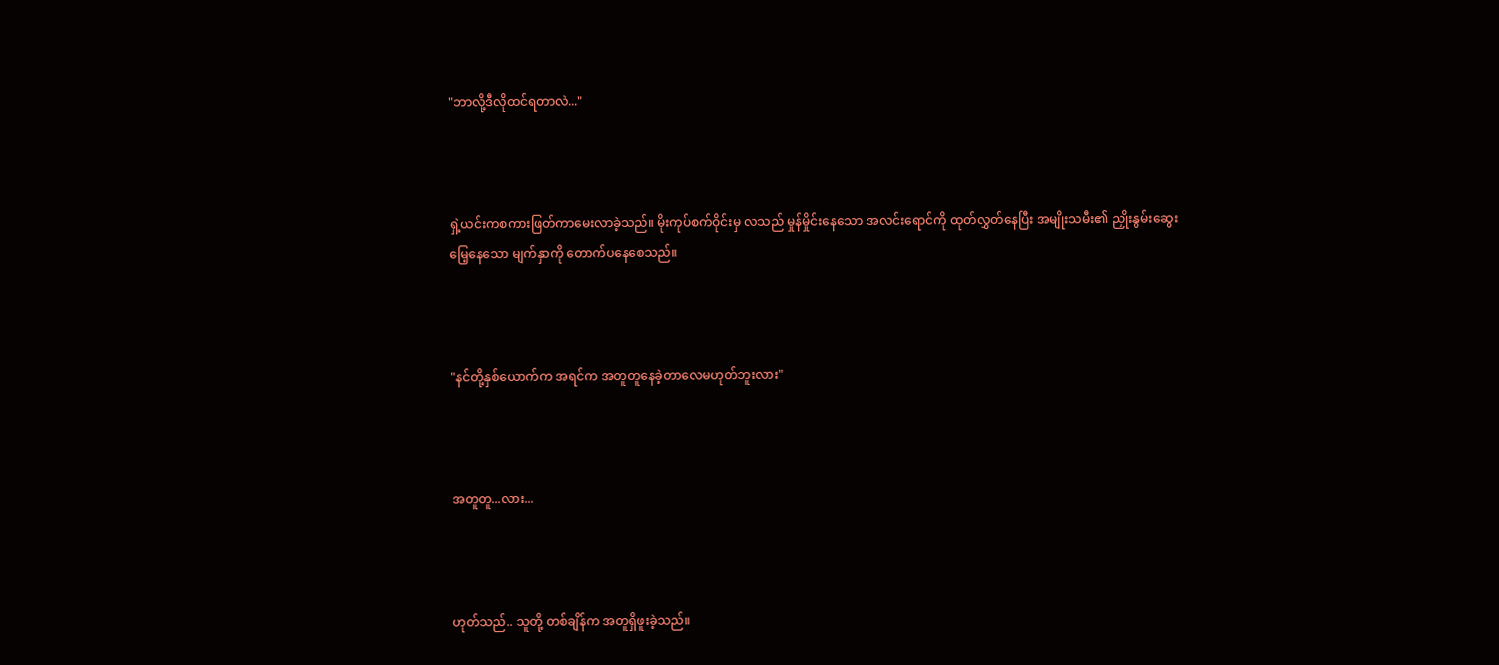"ဘာလို့ဒီလိုထင်ရတာလဲ..."



ရှဲ့ယင်းကစကားဖြတ်ကာမေးလာခဲ့သည်။ မိုးကုပ်စက်ဝိုင်းမှ လသည် မှုန်မှိုင်းနေသော အလင်းရောင်ကို ထုတ်လွှတ်နေပြီး အမျိုးသမီး၏ ညှိုးနွမ်းဆွေးမြေ့နေသော မျက်နှာကို တောက်ပနေစေသည်။



"နင်တို့နှစ်ယောက်က အရင်က အတူတူနေခဲ့တာလေမဟုတ်ဘူးလား"



အတူတူ...လား...



ဟုတ်သည်.. သူတို့ တစ်ချိန်က အတူရှိဖူးခဲ့သည်။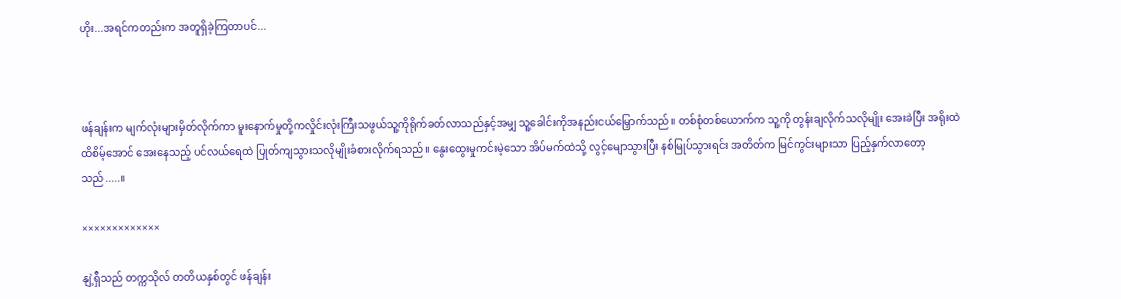ဟိုး...အရင်ကတည်းက အတူရှိခဲ့ကြတာပင်...



ဖန်ချန်းက မျက်လုံးများမှိတ်လိုက်ကာ မူးနောက်မှုတို့ကလှိုင်းလုံးကြီးသဖွယ်သူ့ကိုရိုက်ခတ်လာသည်နှင့်အမျှ သူ့ခေါင်းကိုအနည်းငယ်မြှောက်သည်။ တစ်စုံတစ်ယောက်က သူ့ကို တွန်းချလိုက်သလိုမျိုး အေးခဲပြီး အရိုးထဲထိစိမ့်အောင် အေးနေသည့် ပင်လယ်ရေထဲ ပြုတ်ကျသွားသလိုမျိုးခံစားလိုက်ရသည်။ နွေးထွေးမှုကင်းမဲ့သော အိပ်မက်ထဲသို့ လွင့်မျောသွားပြီး နစ်မြုပ်သွားရင်း အတိတ်က မြင်ကွင်းများသာ ပြည့်နှက်လာတော့သည်.....။

×××××××××××××

နျဲ့ရှီသည် တက္ကသိုလ် တတိယနှစ်တွင် ဖန်ချန်း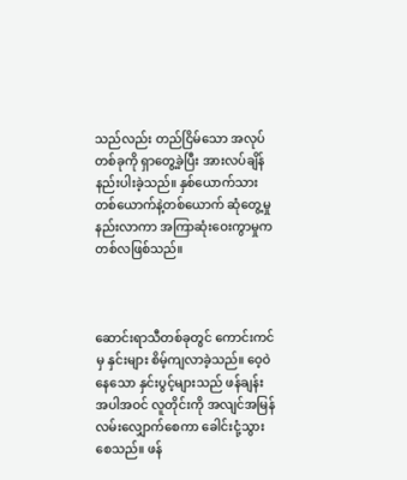သည်လည်း တည်ငြိမ်သော အလုပ်တစ်ခုကို ရှာတွေ့ခဲ့ပြီး အားလပ်ချိန်နည်းပါးခဲ့သည်။ နှစ်ယောက်သား တစ်ယောက်နဲ့တစ်ယောက် ဆုံတွေ့မှု နည်းလာကာ အကြာဆုံးဝေးကွာမှုက တစ်လဖြစ်သည်။



ဆောင်းရာသီတစ်ခုတွင် ကောင်းကင်မှ နှင်းများ စိမ့်ကျလာခဲ့သည်။ ဝေ့ဝဲနေသော နှင်းပွင့်များသည် ဖန်ချန်းအပါအဝင် လူတိုင်းကို အလျင်အမြန် လမ်းလျှောက်စေကာ ခေါင်းငုံ့သွားစေသည်။ ဖန်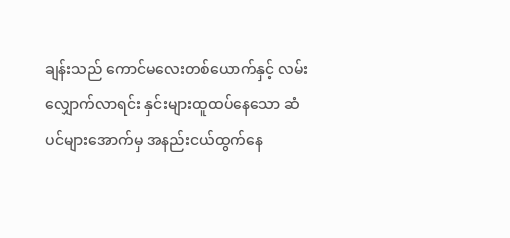ချန်းသည် ကောင်မလေးတစ်ယောက်နှင့် လမ်းလျှောက်လာရင်း နှင်းများထူထပ်နေသော ဆံပင်များအောက်မှ အနည်းငယ်ထွက်နေ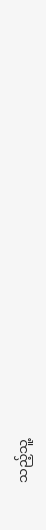သည့်သူ့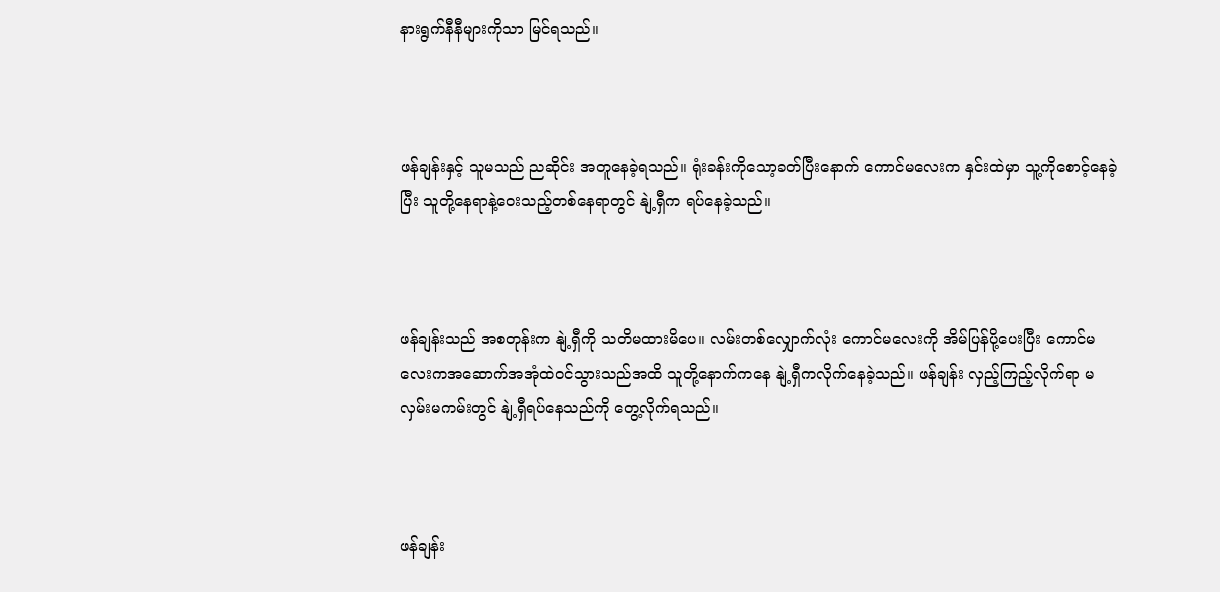နားရွက်နီနီများကိုသာ မြင်ရသည်။



ဖန်ချန်းနှင့် သူမသည် ညဆိုင်း အတူနေခဲ့ရသည်။ ရုံးခန်းကိုသော့ခတ်ပြီးနောက် ကောင်မလေးက နှင်းထဲမှာ သူ့ကိုစောင့်နေခဲ့ပြီး သူတို့နေရာနဲ့ဝေးသည့်တစ်နေရာတွင် နျဲ့ရှီက ရပ်နေခဲ့သည်။



ဖန်ချန်းသည် အစတုန်းက နျဲ့ရှီကို သတိမထားမိပေ။ လမ်းတစ်လျှောက်လုံး ကောင်မလေးကို အိမ်ပြန်ပို့ပေးပြီး ကောင်မလေးကအဆောက်အအုံထဲဝင်သွားသည်အထိ သူတို့နောက်ကနေ နျဲ့ရှီကလိုက်နေခဲ့သည်။ ဖန်ချန်း လှည့်ကြည့်လိုက်ရာ မလှမ်းမကမ်းတွင် နျဲ့ရှီရပ်နေသည်ကို တွေ့လိုက်ရသည်။



ဖန်ချန်း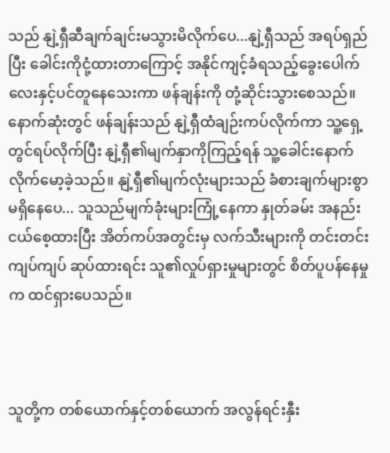သည် နျဲ့ရှီဆီချက်ချင်းမသွားမိလိုက်ပေ...နျဲ့ရှီသည် အရပ်ရှည်ပြီး ခေါင်းကိုငုံ့ထားတာကြောင့် အနိုင်ကျင့်ခံရသည့်ခွေးပေါက်လေးနှင့်ပင်တူနေသေးကာ ဖန်ချန်းကို တုံ့ဆိုင်းသွားစေသည်။ နောက်ဆုံးတွင် ဖန်ချန်းသည် နျဲ့ရှီထံချဉ်းကပ်လိုက်ကာ သူ့ရှေ့တွင်ရပ်လိုက်ပြီး နျဲ့ရှီ၏မျက်နှာကိုကြည့်ရန် သူ့ခေါင်းနောက် လိုက်မော့ခဲ့သည်။ နျဲ့ရှီ၏မျက်လုံးများသည် ခံစားချက်များစွာမရှိနေပေ... သူသည်မျက်ခုံးများကြုံ့နေကာ နှုတ်ခမ်း အနည်းငယ်စေ့ထားပြီး အိတ်ကပ်အတွင်းမှ လက်သီးများကို တင်းတင်းကျပ်ကျပ် ဆုပ်ထားရင်း သူ၏လှုပ်ရှားမှုများတွင် စိတ်ပူပန်နေမှုက ထင်ရှားပေသည်။



သူတို့က တစ်ယောက်နှင့်တစ်ယောက် အလွန်ရင်းနှီး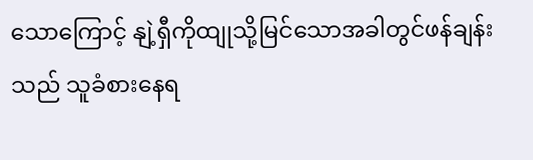သောကြောင့် နျဲ့ရှီကိုထျုသို့မြင်သောအခါတွင်ဖန်ချန်းသည် သူခံစားနေရ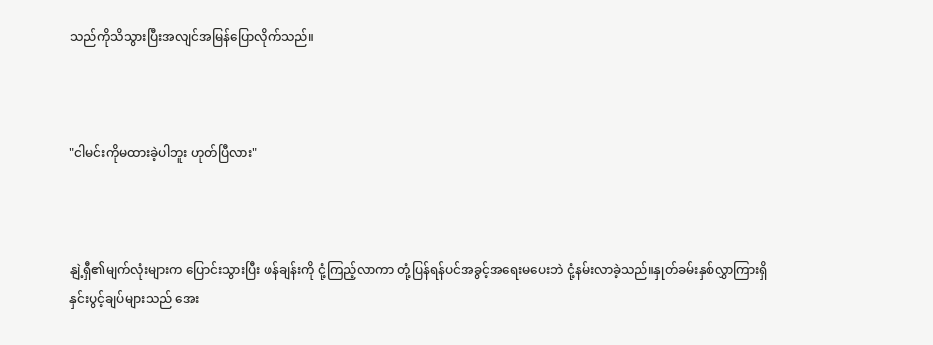သည်ကိုသိသွားပြီးအလျင်အမြန်ပြောလိုက်သည်။



"ငါမင်းကိုမထားခဲ့ပါဘူး ဟုတ်ပြီလား"



နျဲ့ရှီ၏မျက်လုံးများက ပြောင်းသွားပြီး ဖန်ချန်းကို ငုံ့ကြည့်လာကာ တုံ့ပြန်ရန်ပင်အခွင့်အရေးမပေးဘဲ ငုံ့နမ်းလာခဲ့သည်။နှုတ်ခမ်းနှစ်လွှာကြားရှိ နှင်းပွင့်ချပ်များသည် အေး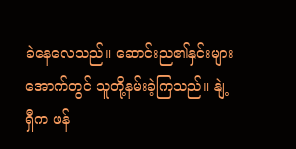ခဲနေလေသည်။ ဆောင်းည၏နှင်းများအောက်တွင် သူတို့နမ်းခဲ့ကြသည်။ နျဲ့ရှီက ဖန်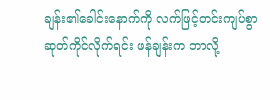ချန်း၏ခေါင်းနောက်ကို လက်ဖြင့်တင်းကျပ်စွာ ဆုတ်ကိုင်လိုက်ရင်း ဖန်ချန်းက ဘာလို့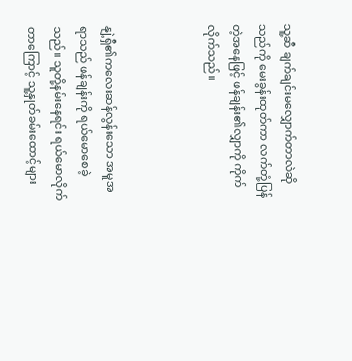သူ့ဆီ ချက်ချင်းမလျှောက်တာလဲဆိုသည်ကို မေးခွန်းထုတ်ကာ လက်တုံ့ပြန်တဲ့အနေဖြင့် ဖန်ချန်း၏လျှာကို ကိုက်လိုက်သည်။



နျဲ့ရှီ၏ကလေးဆန်လွန်းသော အမူအရာသည် ဖန်ချန်းကို ရယ်မောစေခဲ့သည်။ သူတို့နမ်းနေရင်း ရယ်မောလိုက်တာကြောင့် သူ့နှုတ်ခမ်းထောင့်များ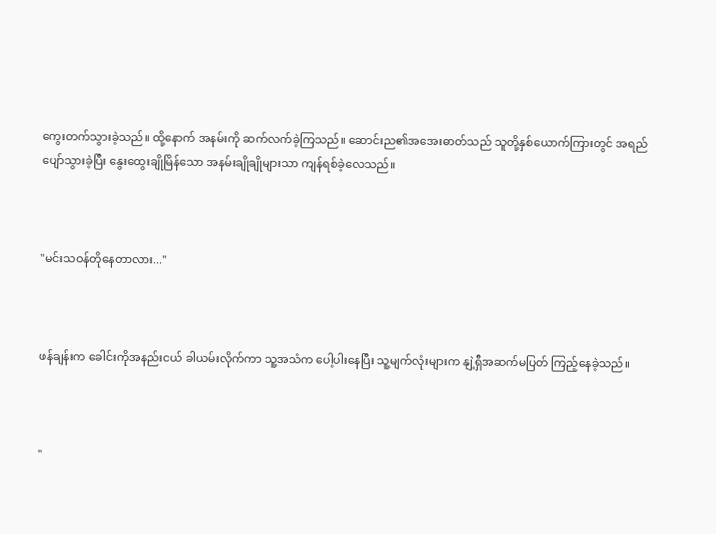ကွေးတက်သွားခဲ့သည်။ ထို့နောက် အနမ်းကို ဆက်လက်ခဲ့ကြသည်။ ဆောင်းည၏အအေးဓာတ်သည် သူတို့နှစ်ယောက်ကြားတွင် အရည်ပျော်သွားခဲ့ပြီး နွေးထွေးချိုမြိန်သော အနမ်းချိုချိုများသာ ကျန်ရစ်ခဲ့လေသည်။



"မင်းသဝန်တိုနေတာလား..."



ဖန်ချန်းက ခေါင်းကိုအနည်းငယ် ခါယမ်းလိုက်ကာ သူ့အသံက ပေါ့ပါးနေပြီး သူ့မျက်လုံးများက နျဲ့ရှီအဆက်မပြတ် ကြည့်နေခဲ့သည်။



"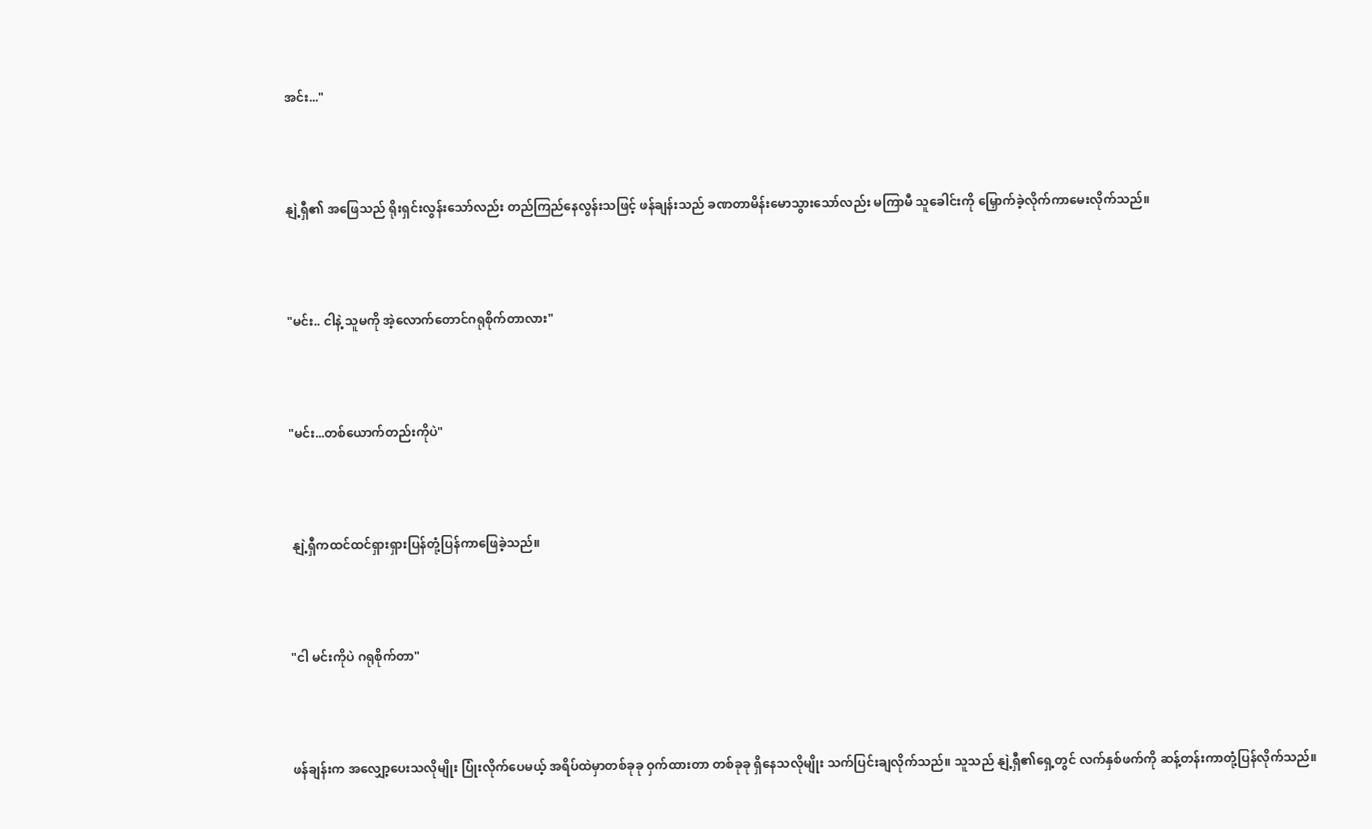အင်း..."



နျဲ့ရှီ၏ အဖြေသည် ရိုးရှင်းလွန်းသော်လည်း တည်ကြည်နေလွန်းသဖြင့် ဖန်ချန်းသည် ခဏတာမိန်းမောသွားသော်လည်း မကြာမီ သူခေါင်းကို မြှောက်ခဲ့လိုက်ကာမေးလိုက်သည်။



"မင်း.. ငါနဲ့ သူမကို အဲ့လောက်တောင်ဂရုစိုက်တာလား"



"မင်း...တစ်ယောက်တည်းကိုပဲ"



 နျဲ့ရှီကထင်ထင်ရှားရှားပြန်တုံ့ပြန်ကာဖြေခဲ့သည်။



"ငါ မင်းကိုပဲ ဂရုစိုက်တာ"



ဖန်ချန်းက အလျှော့ပေးသလိုမျိုး ပြုံးလိုက်ပေမယ့် အရိပ်ထဲမှာတစ်ခုခု ဝှက်ထားတာ တစ်ခုခု ရှိနေသလိုမျိုး သက်ပြင်းချလိုက်သည်။ သူသည် နျဲ့ရှီ၏ရှေ့တွင် လက်နှစ်ဖက်ကို ဆန့်တန်းကာတုံ့ပြန်လိုက်သည်။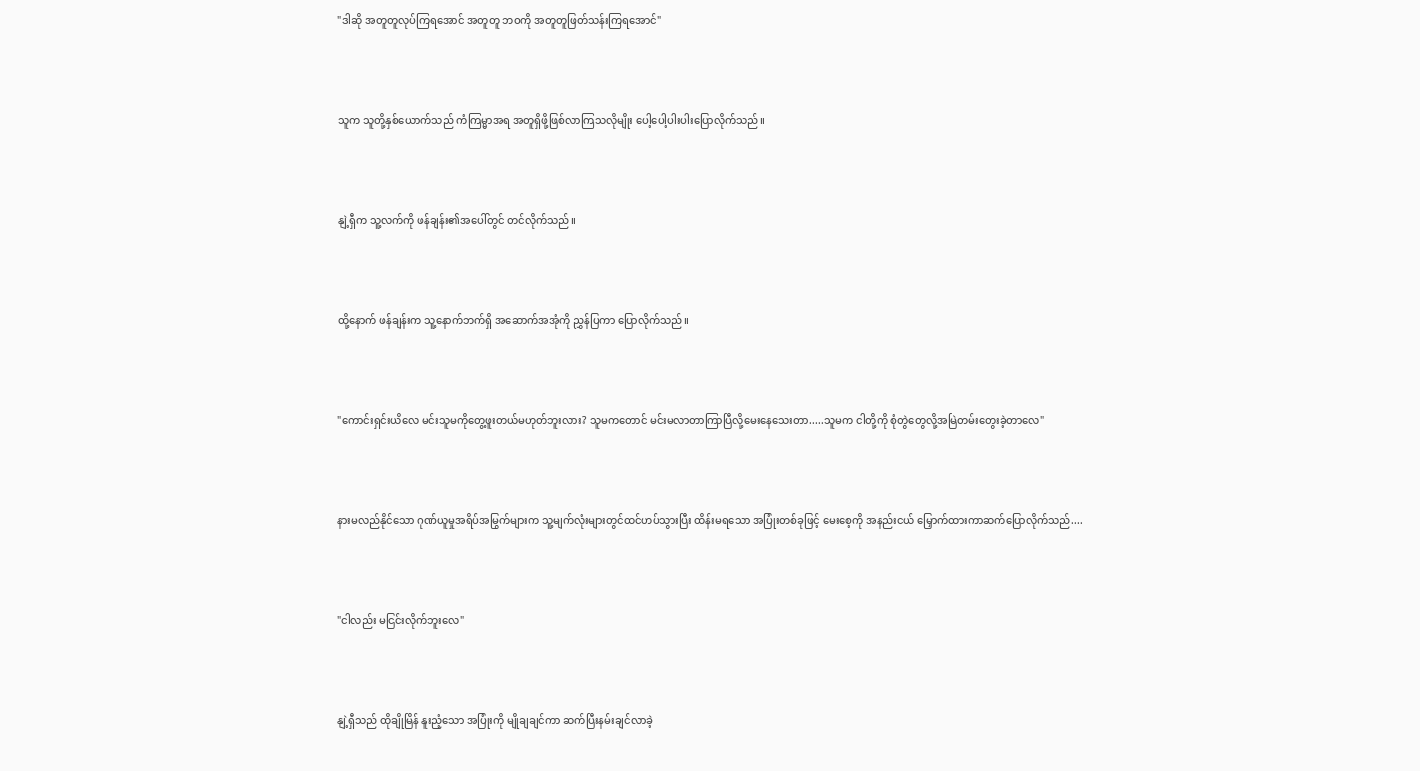"ဒါဆို အတူတူလုပ်ကြရအောင် အတူတူ ဘဝကို အတူတူဖြတ်သန်းကြရအောင်"



သူက သူတို့နှစ်ယောက်သည် ကံကြမ္မာအရ အတူရှိဖို့ဖြစ်လာကြသလိုမျိုး ပေါ့ပေါ့ပါးပါးပြောလိုက်သည်။



နျဲ့ရှီက သူ့လက်ကို ဖန်ချန်း၏အပေါ်တွင် တင်လိုက်သည်။



ထို့နောက် ဖန်ချန်းက သူ့နောက်ဘက်ရှိ အဆောက်အအုံကို ညွှန်ပြကာ ပြောလိုက်သည်။



"ကောင်းရှင်းယိလေ မင်းသူမကိုတွေ့ဖူးတယ်မဟုတ်ဘူးလား? သူမကတောင် မင်းမလာတာကြာပြီလို့မေးနေသေးတာ.....သူမက ငါတို့ကို စုံတွဲတွေလို့အမြဲတမ်းတွေးခဲ့တာလေ"



နားမလည်နိုင်သော ဂုဏ်ယူမှုအရိပ်အမြွက်များက သူ့မျက်လုံးများတွင်ထင်ဟပ်သွားပြီး ထိန်းမရသော အပြုံးတစ်ခုဖြင့် မေးစေ့ကို အနည်းငယ် မြှောက်ထားကာဆက်ပြောလိုက်သည်....



"ငါလည်း မငြင်းလိုက်ဘူးလေ"



နျဲ့ရှီသည် ထိုချိုမြိန် နူးညံ့သော အပြုံးကို မျိုချချင်ကာ ဆက်ပြီးနမ်းချင်လာခဲ့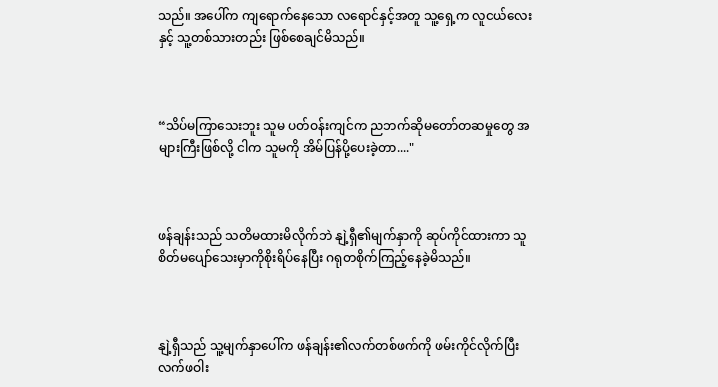သည်။ အပေါ်က ကျရောက်နေသော လရောင်နှင့်အတူ သူ့ရှေ့က လူငယ်လေးနှင့် သူ့တစ်သားတည်း ဖြစ်စေချင်မိသည်။



“သိပ်မကြာသေးဘူး သူမ ပတ်ဝန်းကျင်က ညဘက်ဆိုမတော်တဆမှုတွေ အများကြီးဖြစ်လို့ ငါက သူမကို အိမ်ပြန်ပို့ပေးခဲ့တာ...."



ဖန်ချန်းသည် သတိမထားမိလိုက်ဘဲ နျဲ့ရှီ၏မျက်နှာကို ဆုပ်ကိုင်ထားကာ သူစိတ်မပျော်သေးမှာကိုစိုးရိပ်နေပြီး ဂရုတစိုက်ကြည့်နေခဲ့မိသည်။



နျဲ့ရှီသည် သူ့မျက်နှာပေါ်က ဖန်ချန်း၏လက်တစ်ဖက်ကို ဖမ်းကိုင်လိုက်ပြီး လက်ဖဝါး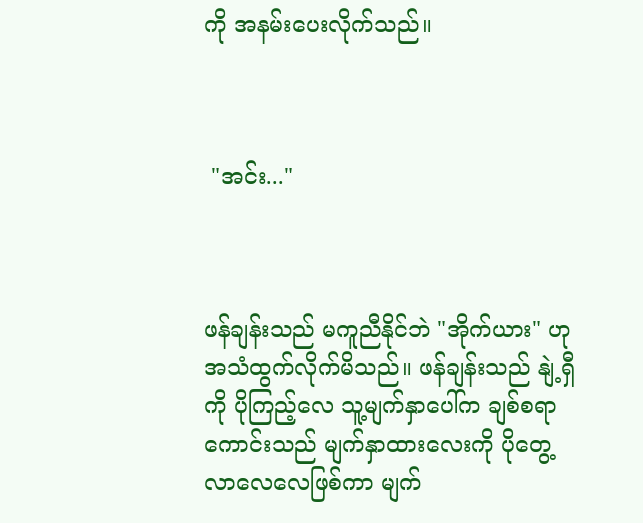ကို အနမ်းပေးလိုက်သည်။



 "အင်း..."



ဖန်ချန်းသည် မကူညီနိုင်ဘဲ "အိုက်ယား" ဟုအသံထွက်လိုက်မိသည်။ ဖန်ချန်းသည် နျဲ့ရှီကို ပိုကြည့်လေ သူ့မျက်နှာ‌ပေါ်က ချစ်စရာကောင်းသည် မျက်နှာထားလေးကို ပိုတွေ့လာလေလေဖြစ်ကာ မျက်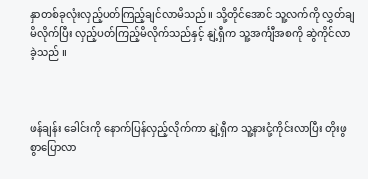နှာတစ်ခုလုံးလှည့်ပတ်ကြည့်ချင်လာမိသည်။ သို့တိုင်အောင် သူ့လက်ကို လွှတ်ချမိလိုက်ပြီး လှည့်ပတ်ကြည့်မိလိုက်သည်နှင့် နျဲ့ရှီက သူ့အင်္ကျီအစကို ဆွဲကိုင်လာခဲ့သည် ။



ဖန်ချန်း ခေါင်းကို နောက်ပြန်လှည့်လိုက်ကာ နျဲ့ရှီက သူ့နားငုံ့ကိုင်းလာပြီး တိုးဖွစွာပြောလာ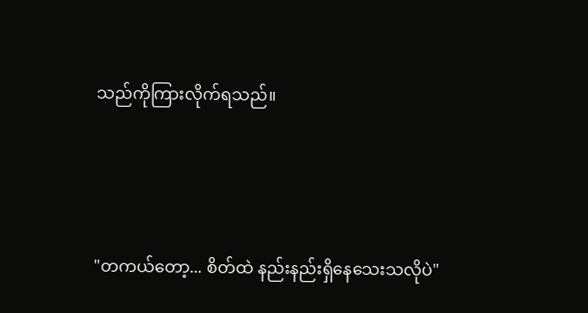သည်ကိုကြားလိုက်ရသည်။



"တကယ်တော့... စိတ်ထဲ နည်းနည်းရှိနေသေးသလိုပဲ"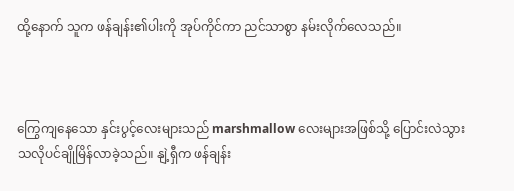ထို့နောက် သူက ဖန်ချန်း၏ပါးကို အုပ်ကိုင်ကာ ညင်သာစွာ နမ်းလိုက်လေသည်။



ကြွေကျနေသော နှင်းပွင့်လေးများသည် marshmallow လေးများအဖြစ်သို့ ပြောင်းလဲသွားသလိုပင်ချိုမြိန်လာခဲ့သည်။ နျဲ့ရှီက ဖန်ချန်း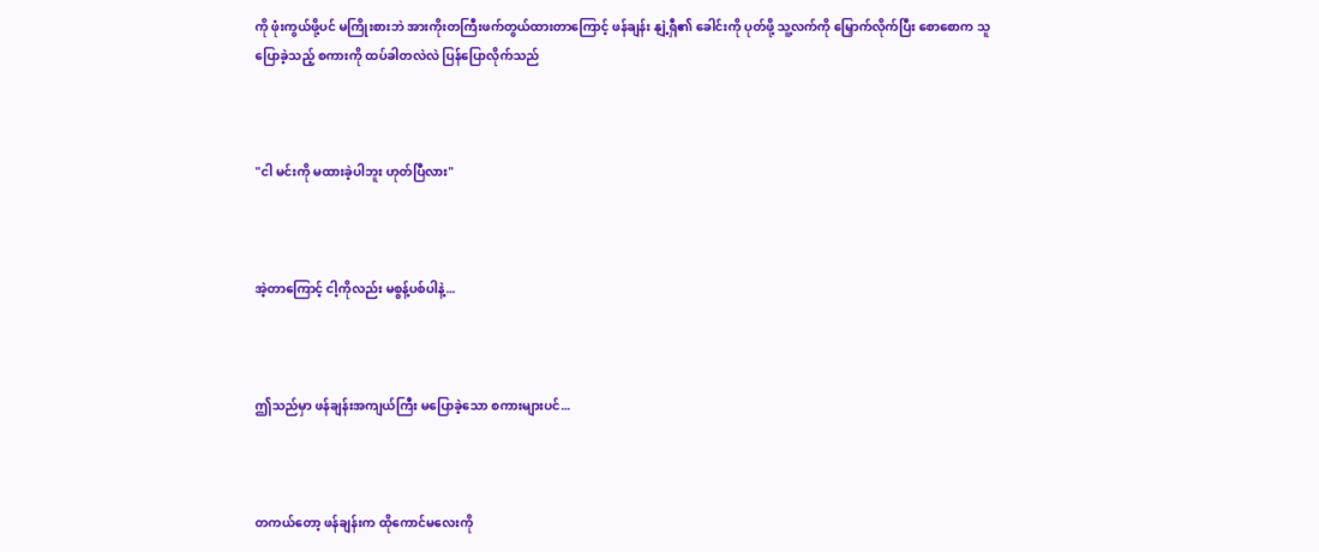ကို ဖုံးကွယ်ဖို့ပင် မကြိုးစားဘဲ အားကိုးတကြီးဖက်တွယ်ထားတာကြောင့် ဖန်ချန်း နျဲ့ရှီ၏ ခေါင်းကို ပုတ်ဖို့ သူ့လက်ကို မြှောက်လိုက်ပြီး စောစောက သူပြောခဲ့သည့် စကားကို ထပ်ခါတလဲလဲ ပြန်ပြောလိုက်သည်



"ငါ မင်းကို မထားခဲ့ပါဘူး ဟုတ်ပြီလား"



အဲ့တာကြောင့် ငါ့ကိုလည်း မစွန့်ပစ်ပါနဲ့...



ဤသည်မှာ ဖန်ချန်းအကျယ်ကြီး မပြောခဲ့သော စကားများပင်...



တကယ်တော့ ဖန်ချန်းက ထိုကောင်မလေးကို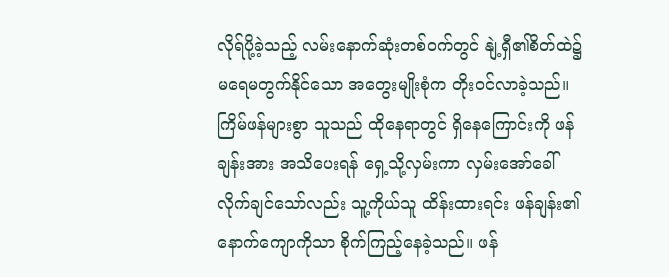လိုရ်ပို့ခဲ့သည့် လမ်းနောက်ဆုံးတစ်ဝက်တွင် နျဲ့ရှီ၏စိတ်ထဲ၌ မရေမတွက်နိုင်သော အတွေးမျိုးစုံက တိုးဝင်လာခဲ့သည်။ ကြိမ်ဖန်များစွာ သူသည် ထိုနေရာတွင် ရှိနေကြောင်းကို ဖန်ချန်းအား အသိပေးရန် ရှေ့သို့လှမ်းကာ လှမ်းအော်ခေါ်လိုက်ချင်သော်လည်း သူ့ကိုယ်သူ ထိန်းထားရင်း ဖန်ချန်း၏ နောက်ကျောကိုသာ စိုက်ကြည့်နေခဲ့သည်။ ဖန်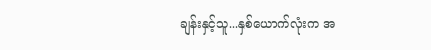ချန်းနှင့်သူ...နှစ်ယောက်လုံးက အ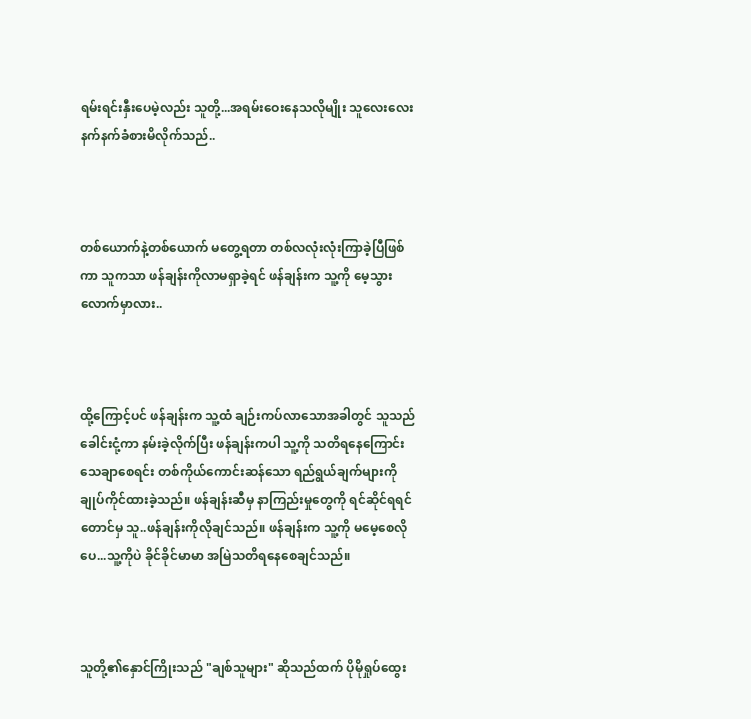ရမ်းရင်းနှီးပေမဲ့လည်း သူတို့...အရမ်းဝေးနေသလိုမျိုး သူလေးလေးနက်နက်ခံစားမိလိုက်သည်..



တစ်ယောက်နဲ့တစ်ယောက် မတွေ့ရတာ တစ်လလုံးလုံးကြာခဲ့ပြီဖြစ်ကာ သူကသာ ဖန်ချန်းကိုလာမရှာခဲ့ရင် ဖန်ချန်းက သူ့ကို မေ့သွားလောက်မှာလား..



ထို့ကြောင့်ပင် ဖန်ချန်းက သူ့ထံ ချဉ်းကပ်လာသောအခါတွင် သူသည် ခေါင်းငုံ့ကာ နမ်းခဲ့လိုက်ပြီး ဖန်ချန်းကပါ သူ့ကို သတိရနေကြောင်း သေချာစေရင်း တစ်ကိုယ်ကောင်းဆန်သော ရည်ရွယ်ချက်များကို ချုပ်ကိုင်ထားခဲ့သည်။ ဖန်ချန်းဆီမှ နာကြည်းမှုတွေကို ရင်ဆိုင်ရရင်တောင်မှ သူ..ဖန်ချန်းကိုလိုချင်သည်။ ဖန်ချန်းက သူ့ကို မမေ့စေလိုပေ...သူ့ကိုပဲ ခိုင်ခိုင်မာမာ အမြဲသတိရနေစေချင်သည်။



သူတို့၏နှောင်ကြိုးသည် "ချစ်သူများ" ဆိုသည်ထက် ပိုမိုရှုပ်ထွေး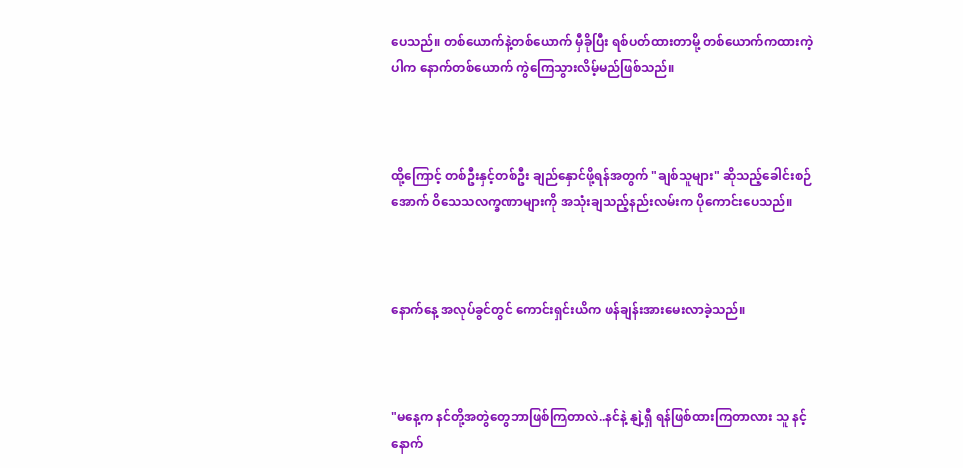ပေသည်။ တစ်ယောက်နဲ့တစ်ယောက် မှီခိုပြီး ရစ်ပတ်ထားတာမို့ တစ်ယောက်ကထားကဲ့ပါက နောက်တစ်ယောက် ကွဲကြေသွားလိမ့်မည်ဖြစ်သည်။



ထို့ကြောင့် တစ်ဦးနှင့်တစ်ဦး ချည်နှောင်ဖို့ရန်အတွက် "ချစ်သူများ" ဆိုသည့်ခေါင်းစဉ်အောက် ဝိသေသလက္ခဏာများကို အသုံးချသည့်နည်းလမ်းက ပိုကောင်းပေသည်။



နောက်နေ့ အလုပ်ခွင်တွင် ကောင်းရှင်းယိက ဖန်ချန်းအားမေးလာခဲ့သည်။



"မနေ့က နင်တို့အတွဲတွေဘာဖြစ်ကြတာလဲ..နင်နဲ့ နျဲ့ရှီ ရန်ဖြစ်ထားကြတာလား သူ နင့်နောက်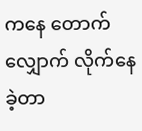ကနေ တောက်လျှောက် လိုက်နေခဲ့တာ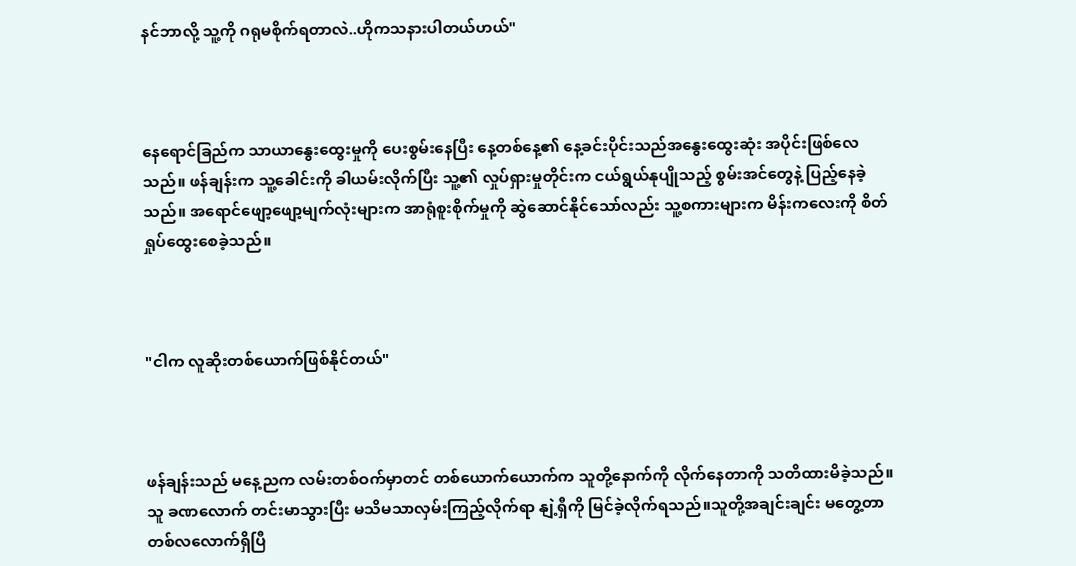နင်ဘာလို့ သူ့ကို ဂရုမစိုက်ရတာလဲ..ဟိုကသနားပါတယ်ဟယ်"



နေရောင်ခြည်က သာယာနွေးထွေးမှုကို ပေးစွမ်းနေပြီး နေ့တစ်နေ့၏ နေ့ခင်းပိုင်းသည်အနွေးထွေးဆုံး အပိုင်းဖြစ်လေသည်။ ဖန်ချန်းက သူ့ခေါင်းကို ခါယမ်းလိုက်ပြီး သူ့၏ လှုပ်ရှားမှုတိုင်းက ငယ်ရွယ်နုပျိုသည့် စွမ်းအင်တွေနဲ့ ပြည့်နေခဲ့သည်။ အရောင်ဖျော့ဖျော့မျက်လုံးများက အာရုံစူးစိုက်မှုကို ဆွဲဆောင်နိုင်သော်လည်း သူ့စကားများက မိန်းကလေးကို စိတ်ရှုပ်ထွေးစေခဲ့သည်။



"ငါက လူဆိုးတစ်ယောက်ဖြစ်နိုင်တယ်"



ဖန်ချန်းသည် မနေ့ညက လမ်းတစ်ဝက်မှာတင် တစ်ယောက်ယောက်က သူတို့နောက်ကို လိုက်နေတာကို သတိထားမိခဲ့သည်။ သူ ခဏလောက် တင်းမာသွားပြီး မသိမသာလှမ်းကြည့်လိုက်ရာ နျဲ့ရှီကို မြင်ခဲ့လိုက်ရသည်။သူတို့အချင်းချင်း မတွေ့တာ တစ်လလောက်ရှိပြီ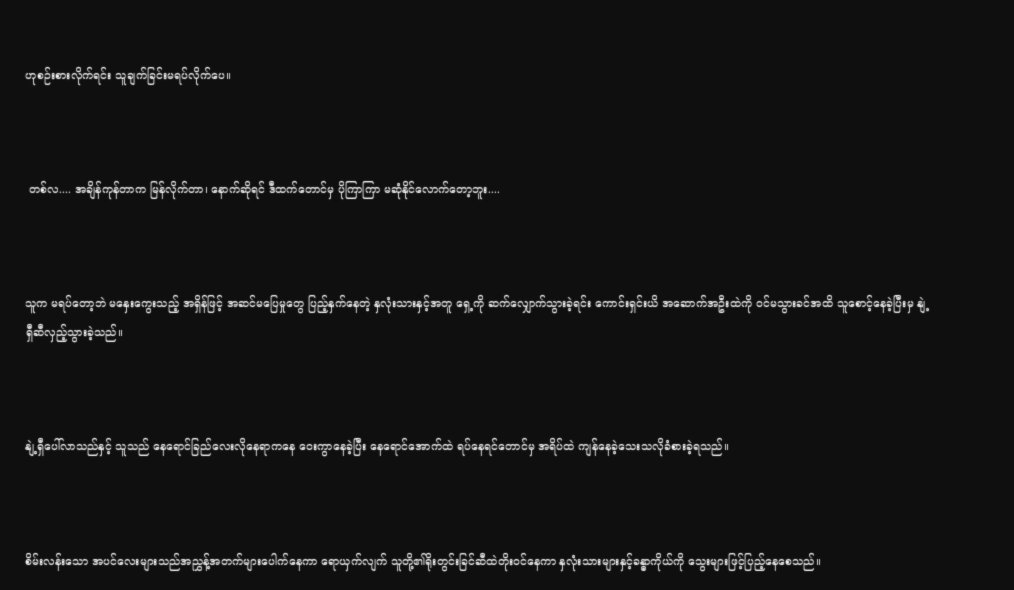ဟုစဉ်းစားလိုက်ရင်း သူချက်ခြင်းမရပ်လိုက်ပေ။



 တစ်လ.... အချိန်ကုန်တာက မြန်လိုက်တာ၊ နောက်ဆိုရင် ဒီထက်တောင်မှ ပိုကြာကြာ မဆုံနိုင်လောက်တော့ဘူး....



သူက မရပ်တော့ဘဲ မနှေးကွေးသည့် အရှိန်ဖြင့် အဆင်မပြေမှုတွေ ပြည့်နှက်နေတဲ့ နှလုံးသားနှင့်အတူ ရှေ့ကို ဆက်လျှောက်သွားခဲ့ရင်း ကောင်းရှင်းယိ အဆောက်အဦးထဲကို ဝင်မသွားခင်အထိ သူစောင့်နေခဲ့ပြီးမှ နျဲ့ရှီဆီလှည့်သွားခဲ့သည်။



နျဲ့ရှီပေါ်လာသည်နှင့် သူသည် နေရောင်ခြည်လေးလိုနေရာကနေ ဝေးကွာနေခဲ့ပြီး နေရောင်အောက်ထဲ ရပ်နေရင်တောင်မှ အရိပ်ထဲ ကျန်နေခဲ့သေးသလိုခံစားခဲ့ရသည်။



စိမ်းလန်းသော အပင်လေးများသည်အညွှန့်အတက်များပေါက်နေကာ ရောယှက်လျက် သူတို့၏ရိုးတွင်းခြင်ဆီထဲတိုးဝင်နေကာ နှလုံးသားများနှင့်ခန္ဓာကိုယ်ကို သွေးများဖြင့်ပြည့်နေစေသည်။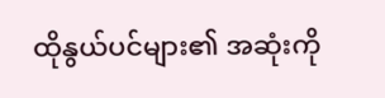ထိုနွယ်ပင်များ၏ အဆုံးကို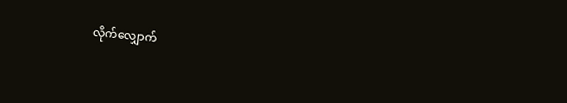လိုက်လျှောက်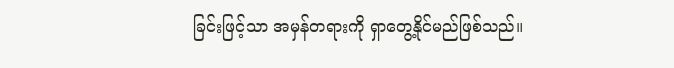ခြင်းဖြင့်သာ အမှန်တရားကို ရှာတွေ့နိုင်မည်ဖြစ်သည်။